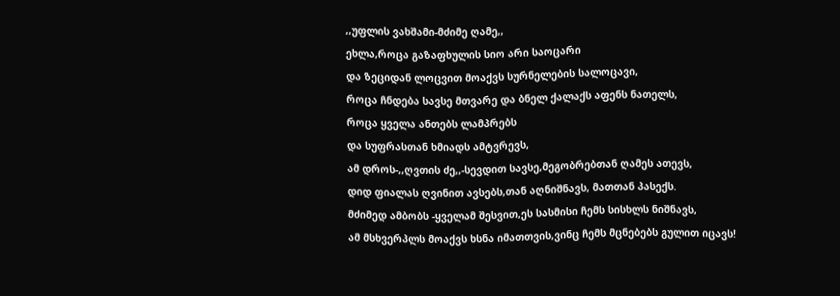,,უფლის ვახშამი-მძიმე ღამე,,
ეხლა,როცა გაზაფხულის სიო არი საოცარი
და ზეციდან ლოცვით მოაქვს სურნელების სალოცავი,
როცა ჩნდება სავსე მთვარე და ბნელ ქალაქს აფენს ნათელს,
როცა ყველა ანთებს ლამპრებს
და სუფრასთან ხმიადს ამტვრევს,
ამ დროს-,,ღვთის ძე,,-სევდით სავსე,მეგობრებთან ღამეს ათევს,
დიდ ფიალას ღვინით ავსებს,თან აღნიშნავს, მათთან პასექს.
მძიმედ ამბობს -ყველამ შესვით,ეს სასმისი ჩემს სისხლს ნიშნავს,
ამ მსხვერპლს მოაქვს ხსნა იმათთვის,ვინც ჩემს მცნებებს გულით იცავს!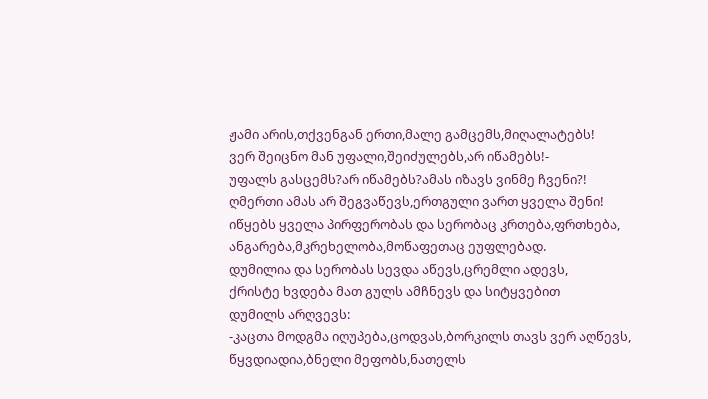ჟამი არის,თქვენგან ერთი,მალე გამცემს,მიღალატებს!
ვერ შეიცნო მან უფალი,შეიძულებს,არ იწამებს!-
უფალს გასცემს?არ იწამებს?ამას იზავს ვინმე ჩვენი?!
ღმერთი ამას არ შეგვაწევს,ერთგული ვართ ყველა შენი!
იწყებს ყველა პირფერობას და სერობაც კრთება,ფრთხება,
ანგარება,მკრეხელობა,მოწაფეთაც ეუფლებად.
დუმილია და სერობას სევდა აწევს,ცრემლი ადევს,
ქრისტე ხვდება მათ გულს ამჩნევს და სიტყვებით
დუმილს არღვევს:
-კაცთა მოდგმა იღუპება,ცოდვას,ბორკილს თავს ვერ აღწევს,
წყვდიადია,ბნელი მეფობს,ნათელს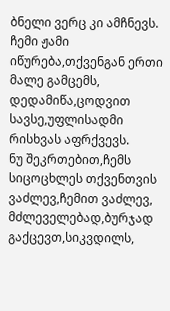ბნელი ვერც კი ამჩნევს.
ჩემი ჟამი იწურება,თქვენგან ერთი მალე გამცემს,
დედამიწა,ცოდვით სავსე,უფლისადმი რისხვას აფრქვევს.
ნუ შეკრთებით,ჩემს სიცოცხლეს თქვენთვის ვაძლევ,ჩემით ვაძლევ,
მძლეველებად,ბურჯად გაქცევთ,სიკვდილს,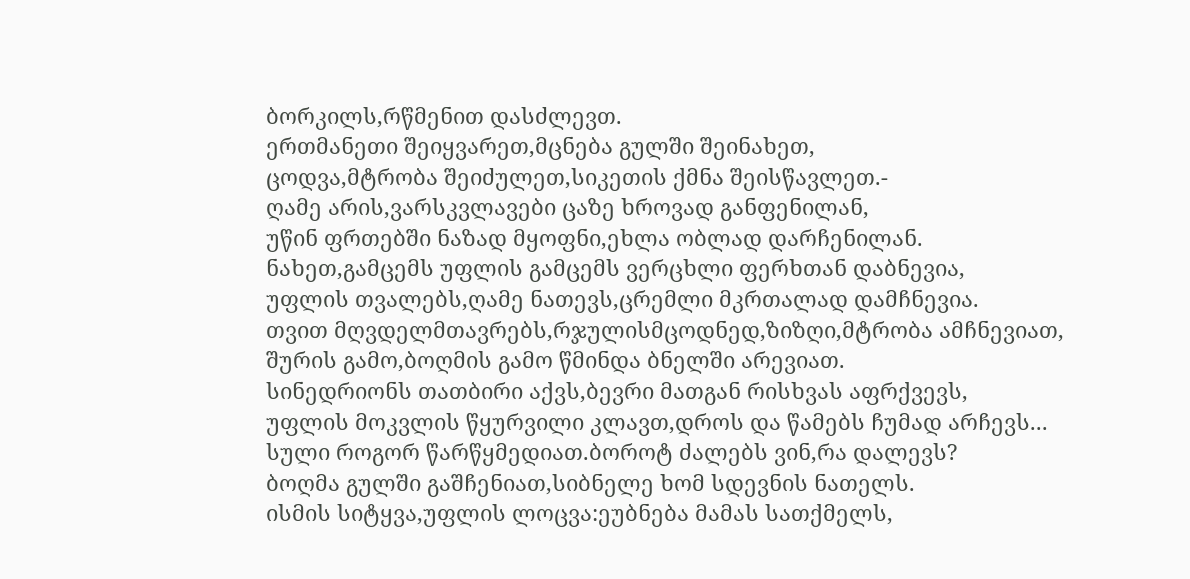ბორკილს,რწმენით დასძლევთ.
ერთმანეთი შეიყვარეთ,მცნება გულში შეინახეთ,
ცოდვა,მტრობა შეიძულეთ,სიკეთის ქმნა შეისწავლეთ.-
ღამე არის,ვარსკვლავები ცაზე ხროვად განფენილან,
უწინ ფრთებში ნაზად მყოფნი,ეხლა ობლად დარჩენილან.
ნახეთ,გამცემს უფლის გამცემს ვერცხლი ფერხთან დაბნევია,
უფლის თვალებს,ღამე ნათევს,ცრემლი მკრთალად დამჩნევია.
თვით მღვდელმთავრებს,რჯულისმცოდნედ,ზიზღი,მტრობა ამჩნევიათ,
შურის გამო,ბოღმის გამო წმინდა ბნელში არევიათ.
სინედრიონს თათბირი აქვს,ბევრი მათგან რისხვას აფრქვევს,
უფლის მოკვლის წყურვილი კლავთ,დროს და წამებს ჩუმად არჩევს...
სული როგორ წარწყმედიათ.ბოროტ ძალებს ვინ,რა დალევს?
ბოღმა გულში გაშჩენიათ,სიბნელე ხომ სდევნის ნათელს.
ისმის სიტყვა,უფლის ლოცვა:ეუბნება მამას სათქმელს,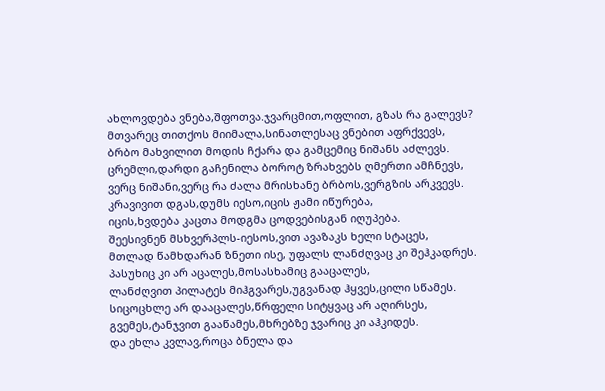ახლოვდება ვნება,შფოთვა.ჯვარცმით,ოფლით, გზას რა გალევს?
მთვარეც თითქოს მიიმალა,სინათლესაც ვნებით აფრქვევს,
ბრბო მახვილით მოდის ჩქარა და გამცემიც ნიშანს აძლევს.
ცრემლი,დარდი გაჩენილა ბოროტ ზრახვებს ღმერთი ამჩნევს,
ვერც ნიშანი,ვერც რა ძალა მრისხანე ბრბოს,ვერგზის არკვევს.
კრავივით დგას,დუმს იესო,იცის ჟამი იწურება,
იცის,ხვდება კაცთა მოდგმა ცოდვებისგან იღუპება.
შეესივნენ მსხვერპლს-იესოს,ვით ავაზაკს ხელი სტაცეს,
მთლად წამხდარან ზნეთი ისე, უფალს ლანძღვაც კი შეჰკადრეს.
პასუხიც კი არ აცალეს,მოსასხამიც გააცალეს,
ლანძღვით პილატეს მიჰგვარეს,უგვანად ჰყვეს,ცილი სწამეს.
სიცოცხლე არ დააცალეს,წრფელი სიტყვაც არ აღირსეს,
გვემეს,ტანჯვით გააწამეს,მხრებზე ჯვარიც კი აჰკიდეს.
და ეხლა კვლავ,როცა ბნელა და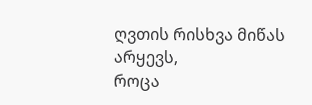ღვთის რისხვა მიწას არყევს,
როცა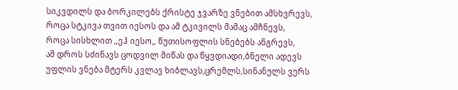სიკვდილს და ბორკილებს ქრისტე ჯვარზე ვნებით ამსხვრევს,
როცა სტკივა თვით იესოს და ამ ტკივილს მამაც ამჩნევს,
როცა სისხლით ,,ეჰ იესო,, წუთისოფლის სნებებს ანგრევს,
ამ დროს სძინავს ცოდვილ მიწას და წყვდიადი,ბნელი ადევს
უფლის ვნება მტერს კვლავ ხიბლავს,ცრემლს,სინანულს ვერს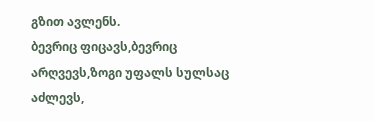გზით ავლენს.
ბევრიც ფიცავს,ბევრიც არღვევს,ზოგი უფალს სულსაც აძლევს,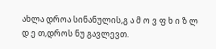ახლა დროა სინანულის,გ ა მ ო ვ ფ ხ ი ზ ლ დ ე თ,დროს ნუ გავლევთ.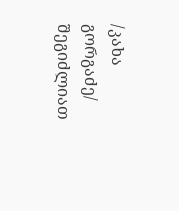/კახა გორგაძე/
შეგიძლიათ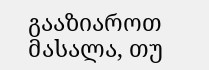გააზიაროთ მასალა, თუ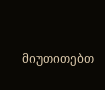მიუთითებთ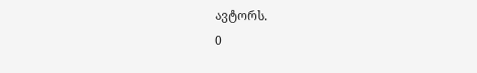ავტორს.
0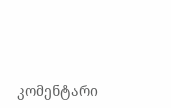კომენტარი